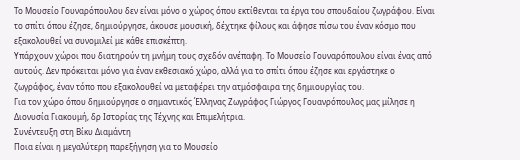Το Μουσείο Γουναρόπουλου δεν είναι μόνο ο χώρος όπου εκτίθενται τα έργα του σπουδαίου ζωγράφου. Είναι το σπίτι όπου έζησε, δημιούργησε, άκουσε μουσική, δέχτηκε φίλους και άφησε πίσω του έναν κόσμο που εξακολουθεί να συνομιλεί με κάθε επισκέπτη.
Υπάρχουν χώροι που διατηρούν τη μνήμη τους σχεδόν ανέπαφη. Το Μουσείο Γουναρόπουλου είναι ένας από αυτούς. Δεν πρόκειται μόνο για έναν εκθεσιακό χώρο, αλλά για το σπίτι όπου έζησε και εργάστηκε ο ζωγράφος, έναν τόπο που εξακολουθεί να μεταφέρει την ατμόσφαιρα της δημιουργίας του.
Για τον χώρο όπου δημιούργησε ο σημαντικός Έλληνας Ζωγράφος Γιώργος Γουανρόπουλος μας μίλησε η Διονυσία Γιακουμή, δρ Ιστορίας της Τέχνης και Επιμελήτρια.
Συνέντευξη στη Βίκυ Διαμάντη
Ποια είναι η μεγαλύτερη παρεξήγηση για το Μουσείο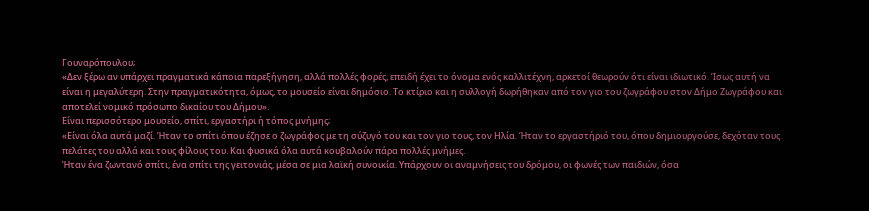Γουναρόπουλου;
«Δεν ξέρω αν υπάρχει πραγματικά κάποια παρεξήγηση, αλλά πολλές φορές, επειδή έχει το όνομα ενός καλλιτέχνη, αρκετοί θεωρούν ότι είναι ιδιωτικό. Ίσως αυτή να είναι η μεγαλύτερη. Στην πραγματικότητα, όμως, το μουσείο είναι δημόσιο. Το κτίριο και η συλλογή δωρήθηκαν από τον γιο του ζωγράφου στον Δήμο Ζωγράφου και αποτελεί νομικό πρόσωπο δικαίου του Δήμου».
Είναι περισσότερο μουσείο, σπίτι, εργαστήρι ή τόπος μνήμης;
«Είναι όλα αυτά μαζί. Ήταν το σπίτι όπου έζησε ο ζωγράφος με τη σύζυγό του και τον γιο τους, τον Ηλία. Ήταν το εργαστήριό του, όπου δημιουργούσε, δεχόταν τους πελάτες του αλλά και τους φίλους του. Και φυσικά όλα αυτά κουβαλούν πάρα πολλές μνήμες.
Ήταν ένα ζωντανό σπίτι, ένα σπίτι της γειτονιάς, μέσα σε μια λαϊκή συνοικία. Υπάρχουν οι αναμνήσεις του δρόμου, οι φωνές των παιδιών, όσα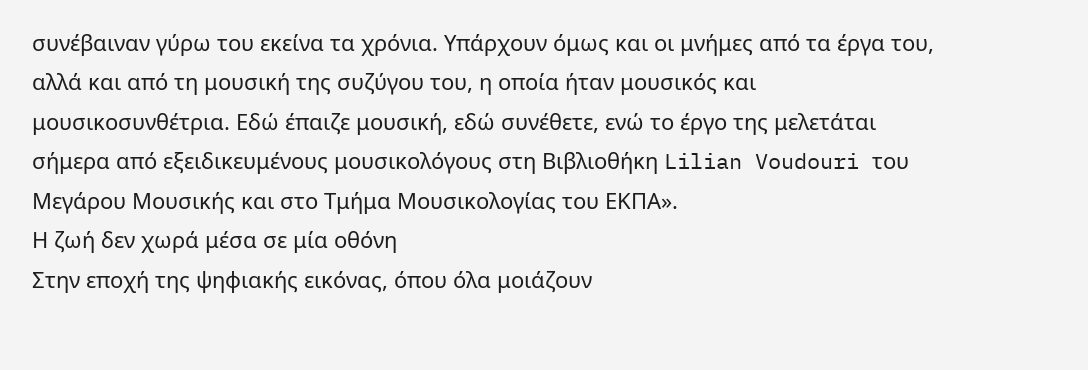συνέβαιναν γύρω του εκείνα τα χρόνια. Υπάρχουν όμως και οι μνήμες από τα έργα του, αλλά και από τη μουσική της συζύγου του, η οποία ήταν μουσικός και μουσικοσυνθέτρια. Εδώ έπαιζε μουσική, εδώ συνέθετε, ενώ το έργο της μελετάται σήμερα από εξειδικευμένους μουσικολόγους στη Βιβλιοθήκη Lilian Voudouri του Μεγάρου Μουσικής και στο Τμήμα Μουσικολογίας του ΕΚΠΑ».
Η ζωή δεν χωρά μέσα σε μία οθόνη
Στην εποχή της ψηφιακής εικόνας, όπου όλα μοιάζουν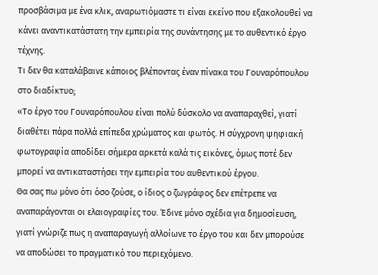προσβάσιμα με ένα κλικ, αναρωτιόμαστε τι είναι εκείνο που εξακολουθεί να κάνει αναντικατάστατη την εμπειρία της συνάντησης με το αυθεντικό έργο τέχνης.
Τι δεν θα καταλάβαινε κάποιος βλέποντας έναν πίνακα του Γουναρόπουλου στο διαδίκτυο;
«Το έργο του Γουναρόπουλου είναι πολύ δύσκολο να αναπαραχθεί, γιατί διαθέτει πάρα πολλά επίπεδα χρώματος και φωτός. Η σύγχρονη ψηφιακή φωτογραφία αποδίδει σήμερα αρκετά καλά τις εικόνες, όμως ποτέ δεν μπορεί να αντικαταστήσει την εμπειρία του αυθεντικού έργου.
Θα σας πω μόνο ότι όσο ζούσε, ο ίδιος ο ζωγράφος δεν επέτρεπε να αναπαράγονται οι ελαιογραφίες του. Έδινε μόνο σχέδια για δημοσίευση, γιατί γνώριζε πως η αναπαραγωγή αλλοίωνε το έργο του και δεν μπορούσε να αποδώσει το πραγματικό του περιεχόμενο.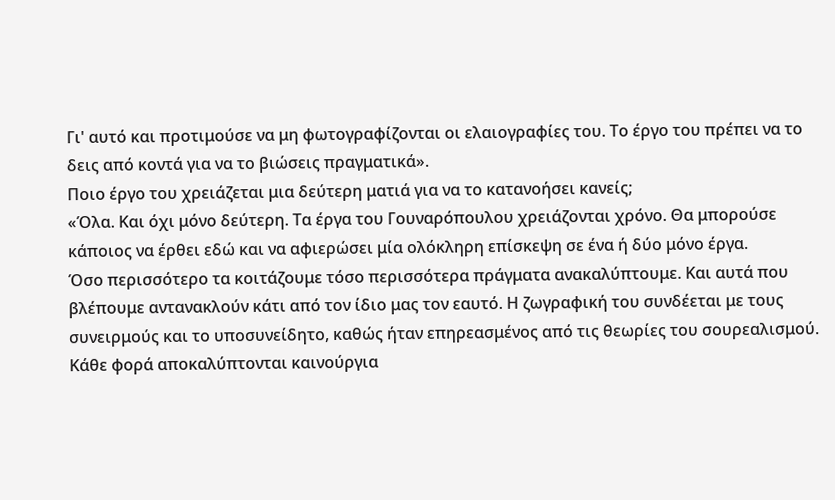Γι' αυτό και προτιμούσε να μη φωτογραφίζονται οι ελαιογραφίες του. Το έργο του πρέπει να το δεις από κοντά για να το βιώσεις πραγματικά».
Ποιο έργο του χρειάζεται μια δεύτερη ματιά για να το κατανοήσει κανείς;
«Όλα. Και όχι μόνο δεύτερη. Τα έργα του Γουναρόπουλου χρειάζονται χρόνο. Θα μπορούσε κάποιος να έρθει εδώ και να αφιερώσει μία ολόκληρη επίσκεψη σε ένα ή δύο μόνο έργα.
Όσο περισσότερο τα κοιτάζουμε τόσο περισσότερα πράγματα ανακαλύπτουμε. Και αυτά που βλέπουμε αντανακλούν κάτι από τον ίδιο μας τον εαυτό. Η ζωγραφική του συνδέεται με τους συνειρμούς και το υποσυνείδητο, καθώς ήταν επηρεασμένος από τις θεωρίες του σουρεαλισμού. Κάθε φορά αποκαλύπτονται καινούργια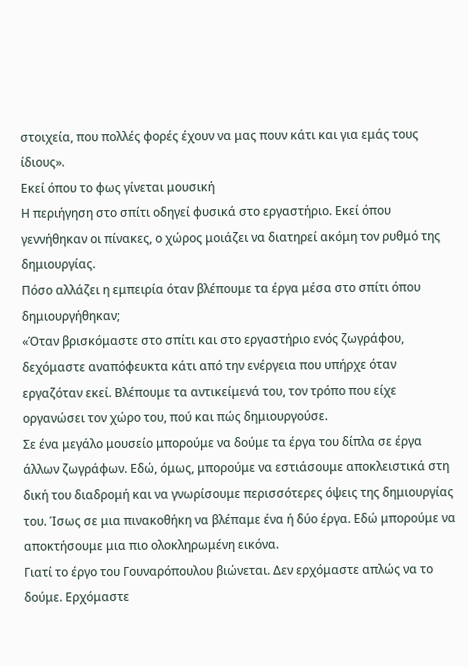στοιχεία, που πολλές φορές έχουν να μας πουν κάτι και για εμάς τους ίδιους».
Εκεί όπου το φως γίνεται μουσική
Η περιήγηση στο σπίτι οδηγεί φυσικά στο εργαστήριο. Εκεί όπου γεννήθηκαν οι πίνακες, ο χώρος μοιάζει να διατηρεί ακόμη τον ρυθμό της δημιουργίας.
Πόσο αλλάζει η εμπειρία όταν βλέπουμε τα έργα μέσα στο σπίτι όπου δημιουργήθηκαν;
«Όταν βρισκόμαστε στο σπίτι και στο εργαστήριο ενός ζωγράφου, δεχόμαστε αναπόφευκτα κάτι από την ενέργεια που υπήρχε όταν εργαζόταν εκεί. Βλέπουμε τα αντικείμενά του, τον τρόπο που είχε οργανώσει τον χώρο του, πού και πώς δημιουργούσε.
Σε ένα μεγάλο μουσείο μπορούμε να δούμε τα έργα του δίπλα σε έργα άλλων ζωγράφων. Εδώ, όμως, μπορούμε να εστιάσουμε αποκλειστικά στη δική του διαδρομή και να γνωρίσουμε περισσότερες όψεις της δημιουργίας του. Ίσως σε μια πινακοθήκη να βλέπαμε ένα ή δύο έργα. Εδώ μπορούμε να αποκτήσουμε μια πιο ολοκληρωμένη εικόνα.
Γιατί το έργο του Γουναρόπουλου βιώνεται. Δεν ερχόμαστε απλώς να το δούμε. Ερχόμαστε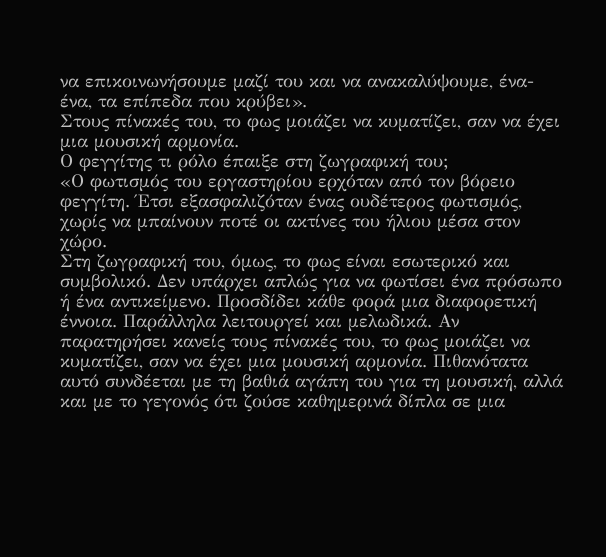να επικοινωνήσουμε μαζί του και να ανακαλύψουμε, ένα-ένα, τα επίπεδα που κρύβει».
Στους πίνακές του, το φως μοιάζει να κυματίζει, σαν να έχει μια μουσική αρμονία.
Ο φεγγίτης τι ρόλο έπαιξε στη ζωγραφική του;
«Ο φωτισμός του εργαστηρίου ερχόταν από τον βόρειο φεγγίτη. Έτσι εξασφαλιζόταν ένας ουδέτερος φωτισμός, χωρίς να μπαίνουν ποτέ οι ακτίνες του ήλιου μέσα στον χώρο.
Στη ζωγραφική του, όμως, το φως είναι εσωτερικό και συμβολικό. Δεν υπάρχει απλώς για να φωτίσει ένα πρόσωπο ή ένα αντικείμενο. Προσδίδει κάθε φορά μια διαφορετική έννοια. Παράλληλα λειτουργεί και μελωδικά. Αν παρατηρήσει κανείς τους πίνακές του, το φως μοιάζει να κυματίζει, σαν να έχει μια μουσική αρμονία. Πιθανότατα αυτό συνδέεται με τη βαθιά αγάπη του για τη μουσική, αλλά και με το γεγονός ότι ζούσε καθημερινά δίπλα σε μια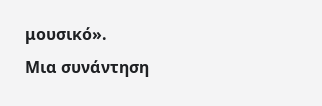μουσικό».
Μια συνάντηση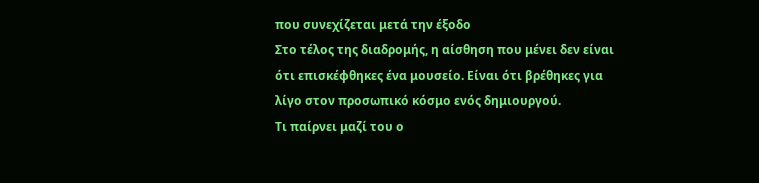που συνεχίζεται μετά την έξοδο
Στο τέλος της διαδρομής, η αίσθηση που μένει δεν είναι ότι επισκέφθηκες ένα μουσείο. Είναι ότι βρέθηκες για λίγο στον προσωπικό κόσμο ενός δημιουργού.
Τι παίρνει μαζί του ο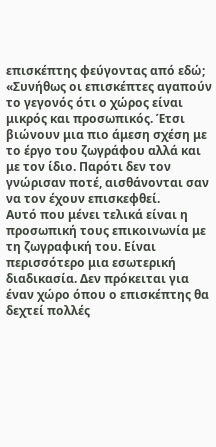επισκέπτης φεύγοντας από εδώ;
«Συνήθως οι επισκέπτες αγαπούν το γεγονός ότι ο χώρος είναι μικρός και προσωπικός. Έτσι βιώνουν μια πιο άμεση σχέση με το έργο του ζωγράφου αλλά και με τον ίδιο. Παρότι δεν τον γνώρισαν ποτέ, αισθάνονται σαν να τον έχουν επισκεφθεί.
Αυτό που μένει τελικά είναι η προσωπική τους επικοινωνία με τη ζωγραφική του. Είναι περισσότερο μια εσωτερική διαδικασία. Δεν πρόκειται για έναν χώρο όπου ο επισκέπτης θα δεχτεί πολλές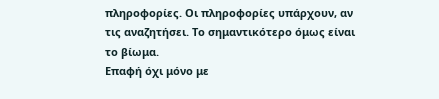πληροφορίες. Οι πληροφορίες υπάρχουν, αν τις αναζητήσει. Το σημαντικότερο όμως είναι το βίωμα.
Επαφή όχι μόνο με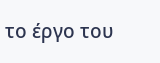το έργο του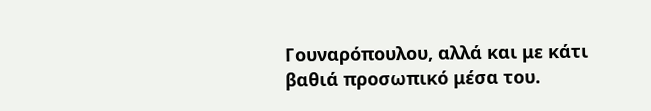Γουναρόπουλου, αλλά και με κάτι βαθιά προσωπικό μέσα του.